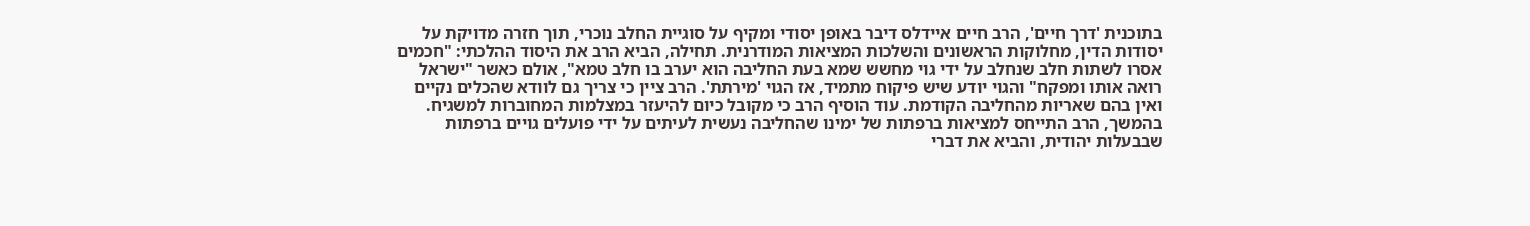בתוכנית 'דרך חיים', הרב חיים איידלס דיבר באופן יסודי ומקיף על סוגיית החלב נוכרי, תוך חזרה מדויקת על יסודות הדין, מחלוקות הראשונים והשלכות המציאות המודרנית. תחילה, הביא הרב את היסוד ההלכתי: "חכמים אסרו לשתות חלב שנחלב על ידי גוי מחשש שמא בעת החליבה הוא יערב בו חלב טמא", אולם כאשר "ישראל רואה אותו ומפקח" והגוי יודע שיש פיקוח מתמיד, אז הגוי 'מירתת'. הרב ציין כי צריך גם לוודא שהכלים נקיים ואין בהם שאריות מהחליבה הקודמת. עוד הוסיף הרב כי מקובל כיום להיעזר במצלמות המחוברות למשגיח.
בהמשך, הרב התייחס למציאות ברפתות של ימינו שהחליבה נעשית לעיתים על ידי פועלים גויים ברפתות שבבעלות יהודית, והביא את דברי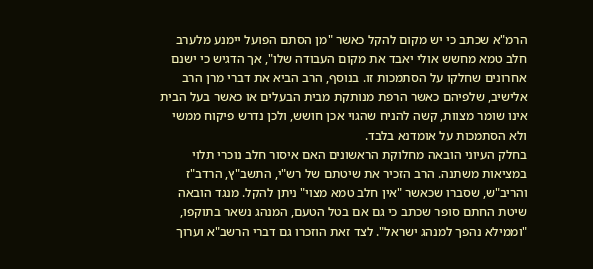הרמ"א שכתב כי יש מקום להקל כאשר "מן הסתם הפועל יימנע מלערב חלב טמא מחשש אולי יאבד את מקום העבודה שלו", אך הדגיש כי ישנם אחרונים שחלקו על הסתמכות זו. בנוסף, הרב הביא את דברי מרן הרב אלישיב, שלפיהם כאשר הרפת מנותקת מבית הבעלים או כאשר בעל הבית אינו שומר מצוות, קשה להניח שהגוי אכן חושש, ולכן נדרש פיקוח ממשי ולא הסתמכות על אומדנא בלבד.
בחלק העיוני הובאה מחלוקת הראשונים האם איסור חלב נוכרי תלוי במציאות משתנה. הרב הזכיר את שיטתם של רש"י, התשב"ץ, הרדב"ז והריב"ש, שסברו שכאשר "אין חלב טמא מצוי" ניתן להקל. מנגד הובאה שיטת החתם סופר שכתב כי גם אם בטל הטעם, המנהג נשאר בתוקפו, "וממילא נהפך למנהג ישראל". לצד זאת הוזכרו גם דברי הרשב"א וערוך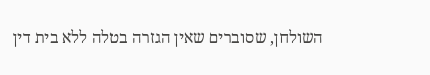השולחן, שסוברים שאין הגזרה בטלה ללא בית דין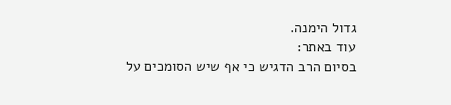גדול הימנה.
עוד באתר:
בסיום הרב הדגיש כי אף שיש הסומכים על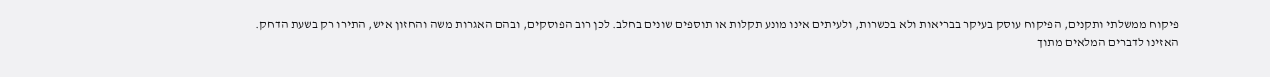פיקוח ממשלתי ותקנים, הפיקוח עוסק בעיקר בבריאות ולא בכשרות, ולעיתים אינו מונע תקלות או תוספים שונים בחלב. לכן רוב הפוסקים, ובהם האגרות משה והחזון איש, התירו רק בשעת הדחק.
האזינו לדברים המלאים מתוך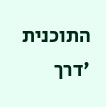התוכנית 'דרך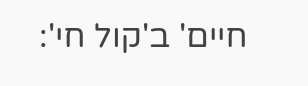חיים' ב'קול חי':